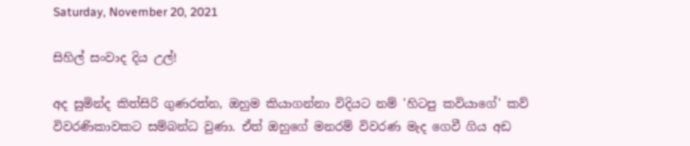Saturday, November 20, 2021

සිහිල් සංවාද දිය උල්!

අද සුමින්ද කිත්සිරි ගුණරත්න, ඔහුම කියාගන්නා විදියට නම් 'හිටපු කවියාගේ' කව් විවරණිකාවකට සම්බන්ධ වුණා. ඒත් ඔහුගේ මනරම් විවරණ මැද ගෙවී ගිය අඩ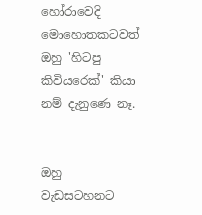හෝරාවෙදි මොහොතකටවත් ඔහු 'හිටපු කිවියරෙක්' කියා නම් දැනුණෙ නෑ.


ඔහු වැඩසටහනට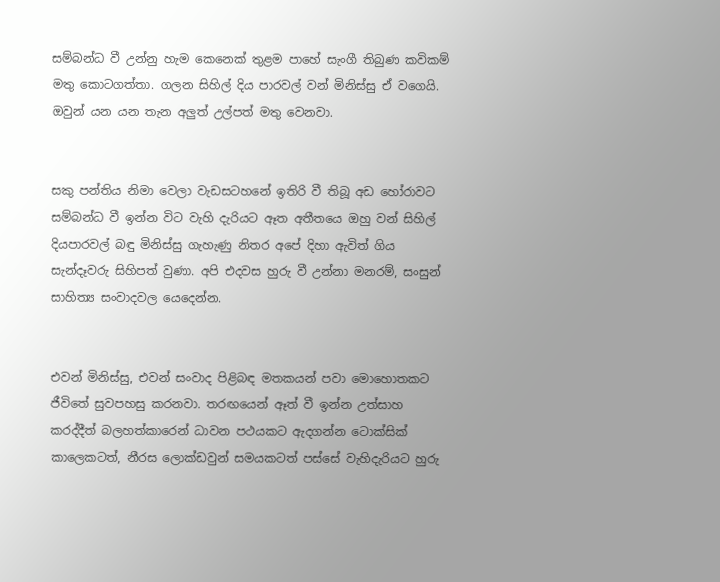සම්බන්ධ වී උන්නු හැම කෙනෙක් තුළම පාහේ සැංගී තිබුණ කවිකම් මතු කොටගත්තා. ගලන සිහිල් දිය පාරවල් වන් මිනිස්සු ඒ වගෙයි. ඔවුන් යන යන තැන අලුත් උල්පත් මතු වෙනවා.


සකු පන්තිය නිමා වෙලා වැඩසටහනේ ඉතිරි වී තිබූ අඩ හෝරාවට සම්බන්ධ වී ඉන්න විට වැහි දැරියට ඈත අතීතයෙ ඔහු වන් සිහිල් දියපාරවල් බඳු මිනිස්සු ගැහැණු නිතර අපේ දිහා ඇවිත් ගිය සැන්දෑවරු සිහිපත් වුණා. අපි එදවස හුරු වී උන්නා මනරම්, සංසුන් සාහිත්‍ය සංවාදවල යෙදෙන්න.


එවන් මිනිස්සු, එවන් සංවාද පිළිබඳ මතකයන් පවා මොහොතකට ජීවිතේ සුවපහසු කරනවා. තරඟයෙන් ඈත් වී ඉන්න උත්සාහ කරද්දීත් බලහත්කාරෙන් ධාවන පථයකට ඇදගන්න ටොක්සික් කාලෙකටත්, නීරස ලොක්ඩවුන් සමයකටත් පස්සේ වැහිදැරියට හුරු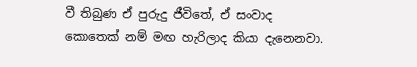වී තිබුණ ඒ පුරුදු ජීවිතේ, ඒ සංවාද කොතෙක් නම් මඟ හැරිලාද කියා දැනෙනවා.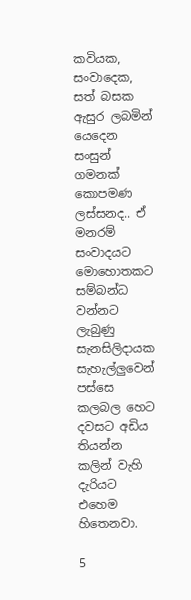කවියක, සංවාදෙක, සත් බසක ඇසුර ලබමින් යෙදෙන සංසුන් ගමනක් කොපමණ ලස්සනද.. ඒ මනරම් සංවාදයට මොහොතකට සම්බන්ධ වන්නට ලැබුණු සැනසිලිදායක සැහැල්ලුවෙන් පස්සෙ කලබල හෙට දවසට අඩිය තියන්න කලින් වැහි දැරියට එහෙම හිතෙනවා.

5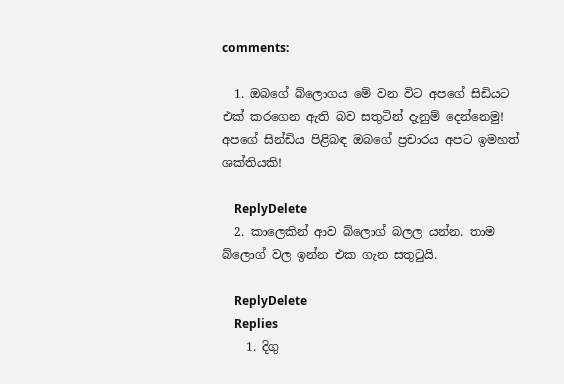comments:

  1. ඔබගේ බ්ලොගය මේ වන විට අපගේ සිඩියට එක් කරගෙන ඇති බව සතුටින් දැනුම් දෙන්නෙමු! අපගේ සින්ඩිය පිළිබඳ ඔබගේ ප්‍රචාරය අපට ඉමහත් ශක්තියකි!

    ReplyDelete
  2. කාලෙකින් ආව බ්ලොග් බලල යන්න. තාම බ්ලොග් වල ඉන්න එක ගැන සතුටුයි.

    ReplyDelete
    Replies
    1. දිගු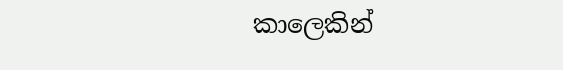කාලෙකින්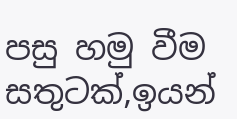පසු හමු වීම සතුටක්,ඉයන්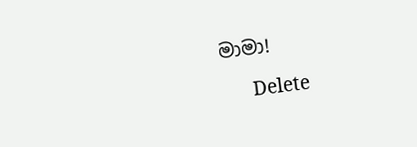මාමා!

      Delete